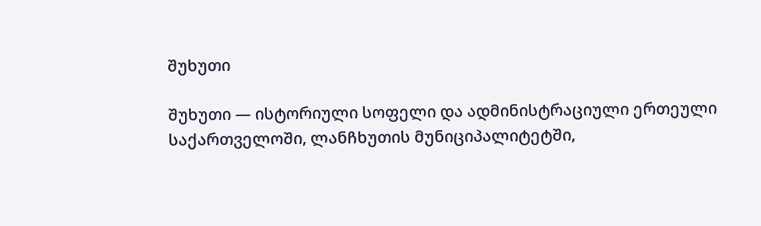შუხუთი

შუხუთი — ისტორიული სოფელი და ადმინისტრაციული ერთეული საქართველოში, ლანჩხუთის მუნიციპალიტეტში,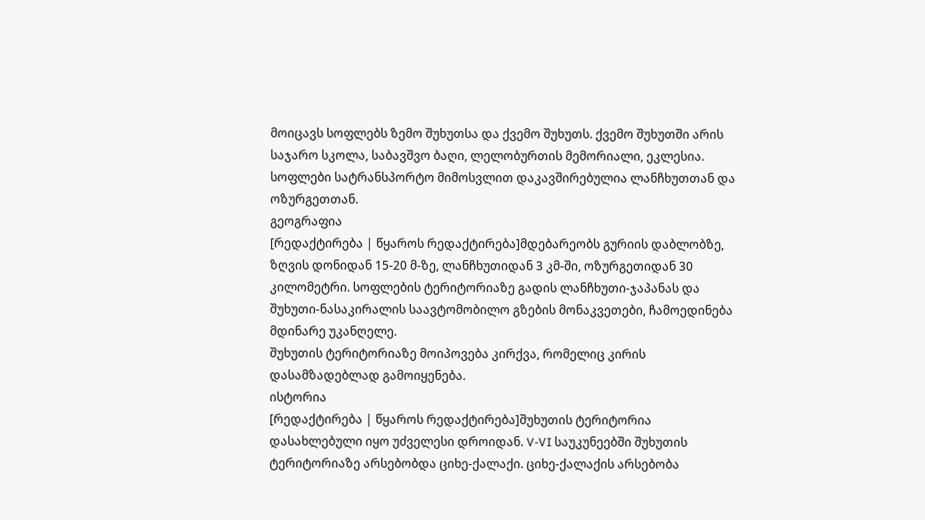მოიცავს სოფლებს ზემო შუხუთსა და ქვემო შუხუთს. ქვემო შუხუთში არის საჯარო სკოლა, საბავშვო ბაღი, ლელობურთის მემორიალი, ეკლესია. სოფლები სატრანსპორტო მიმოსვლით დაკავშირებულია ლანჩხუთთან და ოზურგეთთან.
გეოგრაფია
[რედაქტირება | წყაროს რედაქტირება]მდებარეობს გურიის დაბლობზე, ზღვის დონიდან 15-20 მ-ზე, ლანჩხუთიდან 3 კმ-ში, ოზურგეთიდან 30 კილომეტრი. სოფლების ტერიტორიაზე გადის ლანჩხუთი-ჯაპანას და შუხუთი-ნასაკირალის საავტომობილო გზების მონაკვეთები, ჩამოედინება მდინარე უკანღელე.
შუხუთის ტერიტორიაზე მოიპოვება კირქვა, რომელიც კირის დასამზადებლად გამოიყენება.
ისტორია
[რედაქტირება | წყაროს რედაქტირება]შუხუთის ტერიტორია დასახლებული იყო უძველესი დროიდან. V-VI საუკუნეებში შუხუთის ტერიტორიაზე არსებობდა ციხე-ქალაქი. ციხე-ქალაქის არსებობა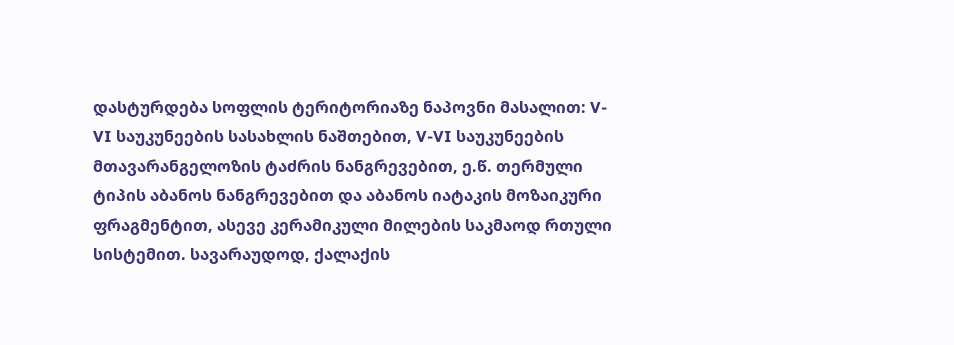დასტურდება სოფლის ტერიტორიაზე ნაპოვნი მასალით: V-VI საუკუნეების სასახლის ნაშთებით, V-VI საუკუნეების მთავარანგელოზის ტაძრის ნანგრევებით, ე.წ. თერმული ტიპის აბანოს ნანგრევებით და აბანოს იატაკის მოზაიკური ფრაგმენტით, ასევე კერამიკული მილების საკმაოდ რთული სისტემით. სავარაუდოდ, ქალაქის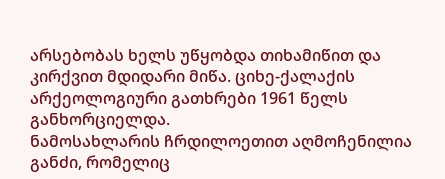არსებობას ხელს უწყობდა თიხამიწით და კირქვით მდიდარი მიწა. ციხე-ქალაქის არქეოლოგიური გათხრები 1961 წელს განხორციელდა.
ნამოსახლარის ჩრდილოეთით აღმოჩენილია განძი, რომელიც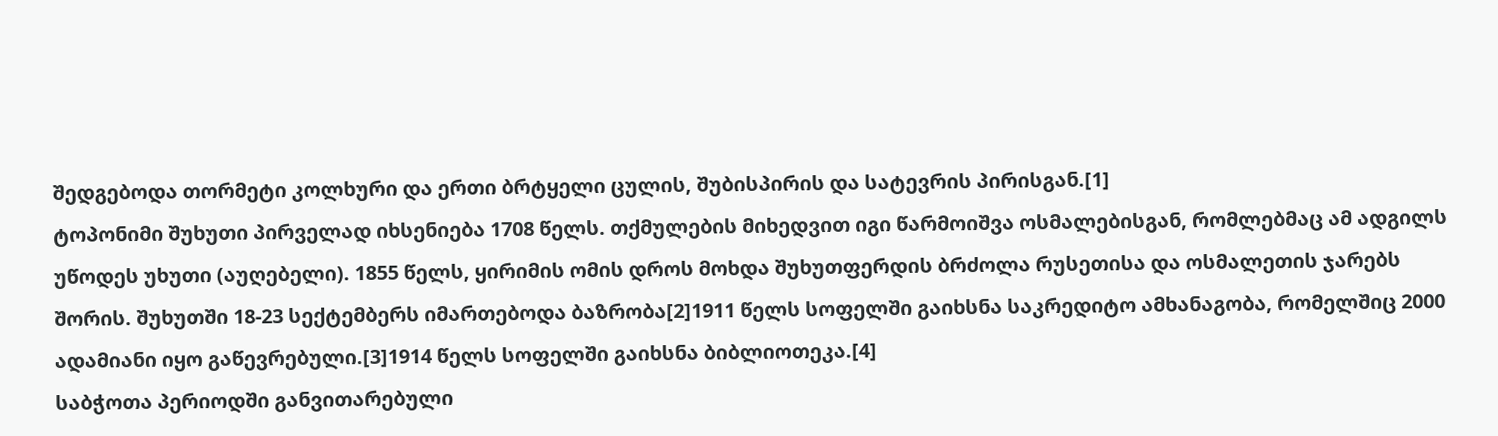შედგებოდა თორმეტი კოლხური და ერთი ბრტყელი ცულის, შუბისპირის და სატევრის პირისგან.[1]
ტოპონიმი შუხუთი პირველად იხსენიება 1708 წელს. თქმულების მიხედვით იგი წარმოიშვა ოსმალებისგან, რომლებმაც ამ ადგილს უწოდეს უხუთი (აუღებელი). 1855 წელს, ყირიმის ომის დროს მოხდა შუხუთფერდის ბრძოლა რუსეთისა და ოსმალეთის ჯარებს შორის. შუხუთში 18-23 სექტემბერს იმართებოდა ბაზრობა[2]1911 წელს სოფელში გაიხსნა საკრედიტო ამხანაგობა, რომელშიც 2000 ადამიანი იყო გაწევრებული.[3]1914 წელს სოფელში გაიხსნა ბიბლიოთეკა.[4]
საბჭოთა პერიოდში განვითარებული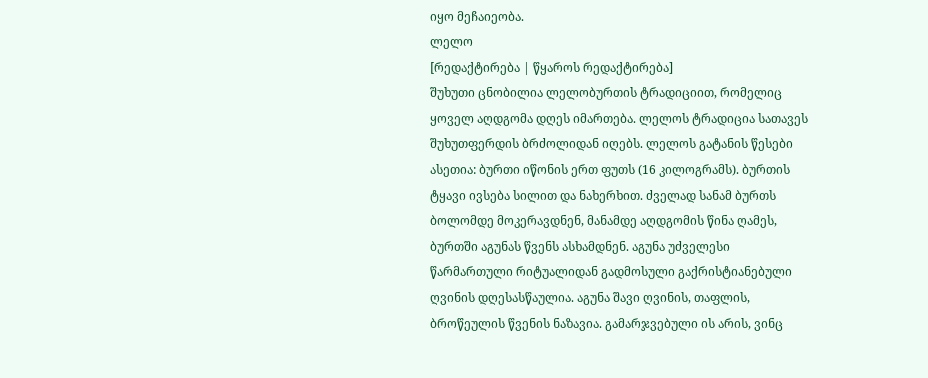იყო მეჩაიეობა.
ლელო
[რედაქტირება | წყაროს რედაქტირება]
შუხუთი ცნობილია ლელობურთის ტრადიციით, რომელიც ყოველ აღდგომა დღეს იმართება. ლელოს ტრადიცია სათავეს შუხუთფერდის ბრძოლიდან იღებს. ლელოს გატანის წესები ასეთია: ბურთი იწონის ერთ ფუთს (16 კილოგრამს). ბურთის ტყავი ივსება სილით და ნახერხით. ძველად სანამ ბურთს ბოლომდე მოკერავდნენ, მანამდე აღდგომის წინა ღამეს, ბურთში აგუნას წვენს ასხამდნენ. აგუნა უძველესი წარმართული რიტუალიდან გადმოსული გაქრისტიანებული ღვინის დღესასწაულია. აგუნა შავი ღვინის, თაფლის, ბროწეულის წვენის ნაზავია. გამარჯვებული ის არის, ვინც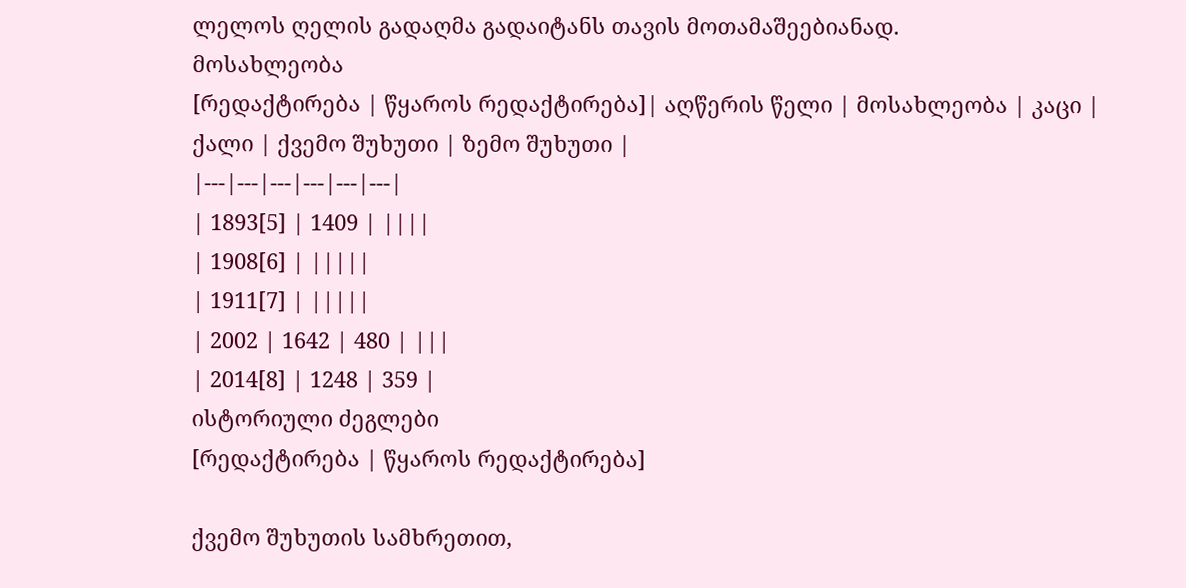ლელოს ღელის გადაღმა გადაიტანს თავის მოთამაშეებიანად.
მოსახლეობა
[რედაქტირება | წყაროს რედაქტირება]| აღწერის წელი | მოსახლეობა | კაცი | ქალი | ქვემო შუხუთი | ზემო შუხუთი |
|---|---|---|---|---|---|
| 1893[5] | 1409 | ||||
| 1908[6] | |||||
| 1911[7] | |||||
| 2002 | 1642 | 480 | |||
| 2014[8] | 1248 | 359 |
ისტორიული ძეგლები
[რედაქტირება | წყაროს რედაქტირება]

ქვემო შუხუთის სამხრეთით,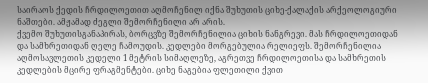საირაოს ქედის ჩრდილოეთით აღმოჩენილ იქნა შუხუთის ციხე-ქალაქის არქეოლოგიური ნაშთები. ამჟამად ძეგლი შემორჩენილი არ არის.
ქვემო შუხუთისგანაპირას, ბორცვზე შემორჩენილია ციხის ნანგრევი. მას ჩრდილოეთიდან და სამხრეთიდან ღელე ჩამოუდის. კედლები მორგებულია რელიეფს. შემორჩენილია აღმოსავლეთის კედელი 1 მეტრის სიმაღლეზე, აგრეთვე ჩრდილოეთისა და სამხრეთის კედლების მცირე ფრაგმენტები. ციხე ნაგებია ფლეთილი ქვით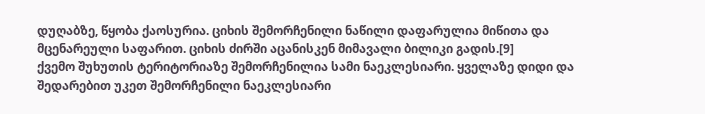დუღაბზე, წყობა ქაოსურია. ციხის შემორჩენილი ნაწილი დაფარულია მიწითა და მცენარეული საფარით. ციხის ძირში აცანისკენ მიმავალი ბილიკი გადის.[9]
ქვემო შუხუთის ტერიტორიაზე შემორჩენილია სამი ნაეკლესიარი. ყველაზე დიდი და შედარებით უკეთ შემორჩენილი ნაეკლესიარი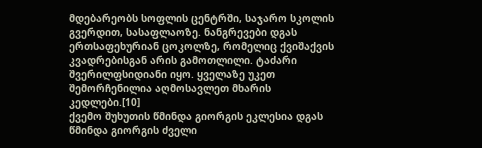მდებარეობს სოფლის ცენტრში, საჯარო სკოლის გვერდით, სასაფლაოზე. ნანგრევები დგას ერთსაფეხურიან ცოკოლზე, რომელიც ქვიშაქვის კვადრებისგან არის გამოთლილი. ტაძარი შვერილფსიდიანი იყო. ყველაზე უკეთ შემორჩენილია აღმოსავლეთ მხარის კედლები.[10]
ქვემო შუხუთის წმინდა გიორგის ეკლესია დგას წმინდა გიორგის ძველი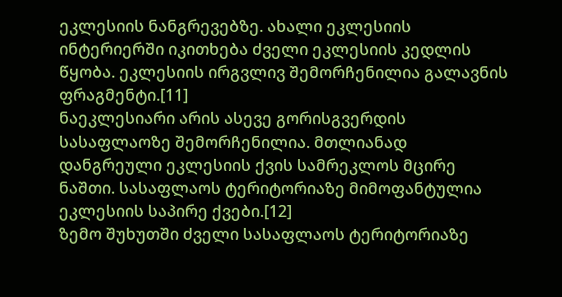ეკლესიის ნანგრევებზე. ახალი ეკლესიის ინტერიერში იკითხება ძველი ეკლესიის კედლის წყობა. ეკლესიის ირგვლივ შემორჩენილია გალავნის ფრაგმენტი.[11]
ნაეკლესიარი არის ასევე გორისგვერდის სასაფლაოზე შემორჩენილია. მთლიანად დანგრეული ეკლესიის ქვის სამრეკლოს მცირე ნაშთი. სასაფლაოს ტერიტორიაზე მიმოფანტულია ეკლესიის საპირე ქვები.[12]
ზემო შუხუთში ძველი სასაფლაოს ტერიტორიაზე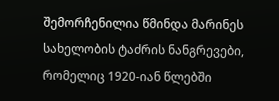შემორჩენილია წმინდა მარინეს სახელობის ტაძრის ნანგრევები, რომელიც 1920-იან წლებში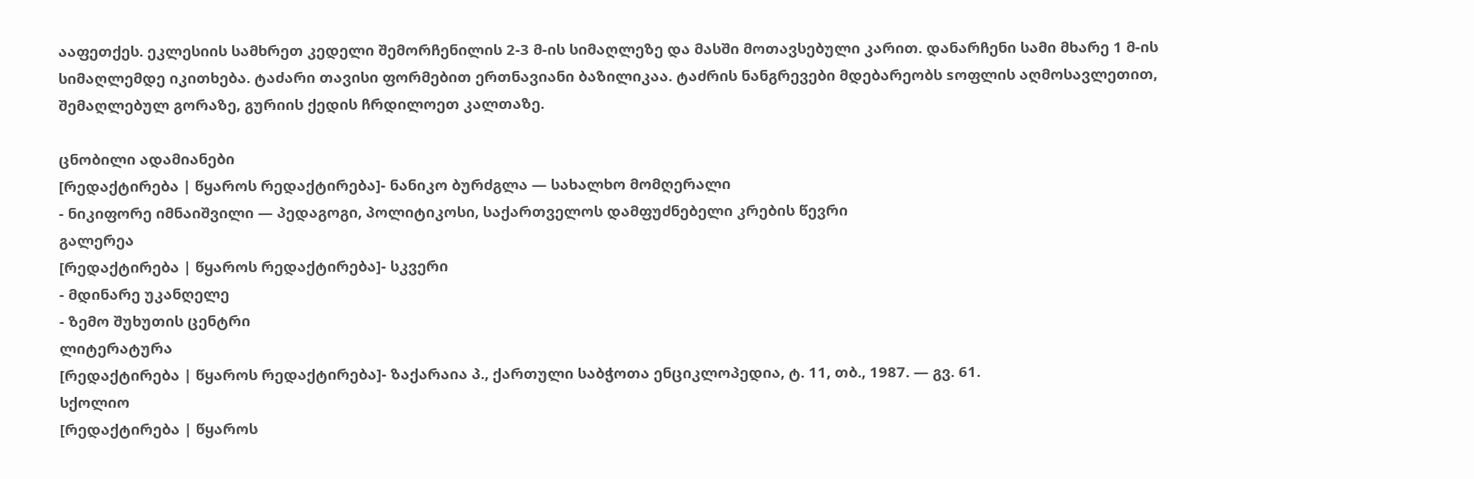ააფეთქეს. ეკლესიის სამხრეთ კედელი შემორჩენილის 2-3 მ-ის სიმაღლეზე და მასში მოთავსებული კარით. დანარჩენი სამი მხარე 1 მ-ის სიმაღლემდე იკითხება. ტაძარი თავისი ფორმებით ერთნავიანი ბაზილიკაა. ტაძრის ნანგრევები მდებარეობს sოფლის აღმოსავლეთით, შემაღლებულ გორაზე, გურიის ქედის ჩრდილოეთ კალთაზე.

ცნობილი ადამიანები
[რედაქტირება | წყაროს რედაქტირება]- ნანიკო ბურძგლა ― სახალხო მომღერალი
- ნიკიფორე იმნაიშვილი ― პედაგოგი, პოლიტიკოსი, საქართველოს დამფუძნებელი კრების წევრი
გალერეა
[რედაქტირება | წყაროს რედაქტირება]- სკვერი
- მდინარე უკანღელე
- ზემო შუხუთის ცენტრი
ლიტერატურა
[რედაქტირება | წყაროს რედაქტირება]- ზაქარაია პ., ქართული საბჭოთა ენციკლოპედია, ტ. 11, თბ., 1987. — გვ. 61.
სქოლიო
[რედაქტირება | წყაროს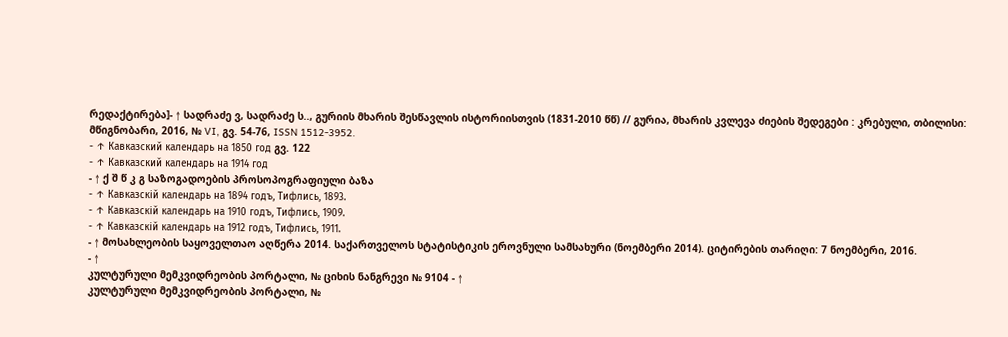რედაქტირება]- ↑ სადრაძე ვ, სადრაძე ს.., გურიის მხარის შესწავლის ისტორიისთვის (1831-2010 წწ) // გურია, მხარის კვლევა ძიების შედეგები : კრებული, თბილისი: მწიგნობარი, 2016, № VI, გვ. 54-76, ISSN 1512-3952.
- ↑ Кавказский календарь на 1850 год გვ. 122
- ↑ Кавказский календарь на 1914 год
- ↑ ქ შ წ კ გ საზოგადოების პროსოპოგრაფიული ბაზა
- ↑ Кавказскій календарь на 1894 годъ, Тифлись, 1893.
- ↑ Кавказскій календарь на 1910 годъ, Тифлись, 1909.
- ↑ Кавказскій календарь на 1912 годъ, Тифлись, 1911.
- ↑ მოსახლეობის საყოველთაო აღწერა 2014. საქართველოს სტატისტიკის ეროვნული სამსახური (ნოემბერი 2014). ციტირების თარიღი: 7 ნოემბერი, 2016.
- ↑
კულტურული მემკვიდრეობის პორტალი, № ციხის ნანგრევი № 9104 - ↑
კულტურული მემკვიდრეობის პორტალი, №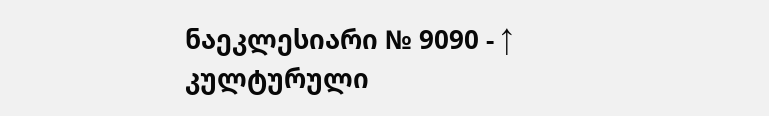ნაეკლესიარი № 9090 - ↑
კულტურული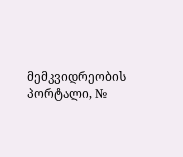მემკვიდრეობის პორტალი, №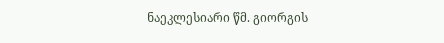ნაეკლესიარი წმ. გიორგის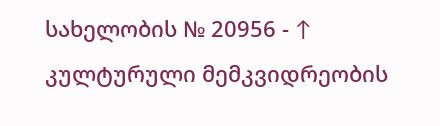სახელობის № 20956 - ↑
კულტურული მემკვიდრეობის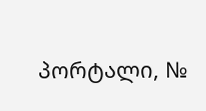პორტალი, №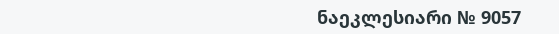ნაეკლესიარი № 9057